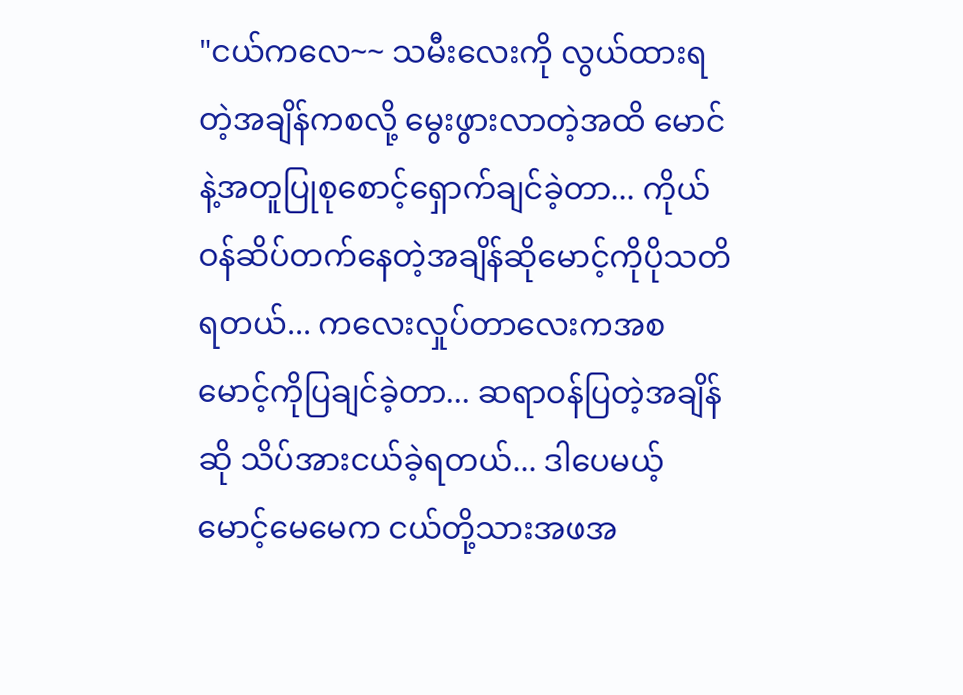"ငယ်ကလေ~~ သမီးလေးကို လွယ်ထားရတဲ့အချိန်ကစလို့ မွေးဖွားလာတဲ့အထိ မောင်နဲ့အတူပြုစုစောင့်ရှောက်ချင်ခဲ့တာ... ကိုယ်ဝန်ဆိပ်တက်နေတဲ့အချိန်ဆိုမောင့်ကိုပိုသတိရတယ်... ကလေးလှုပ်တာလေးကအစ မောင့်ကိုပြချင်ခဲ့တာ... ဆရာဝန်ပြတဲ့အချိန်ဆို သိပ်အားငယ်ခဲ့ရတယ်... ဒါပေမယ့် မောင့်မေမေက ငယ်တို့သားအဖအ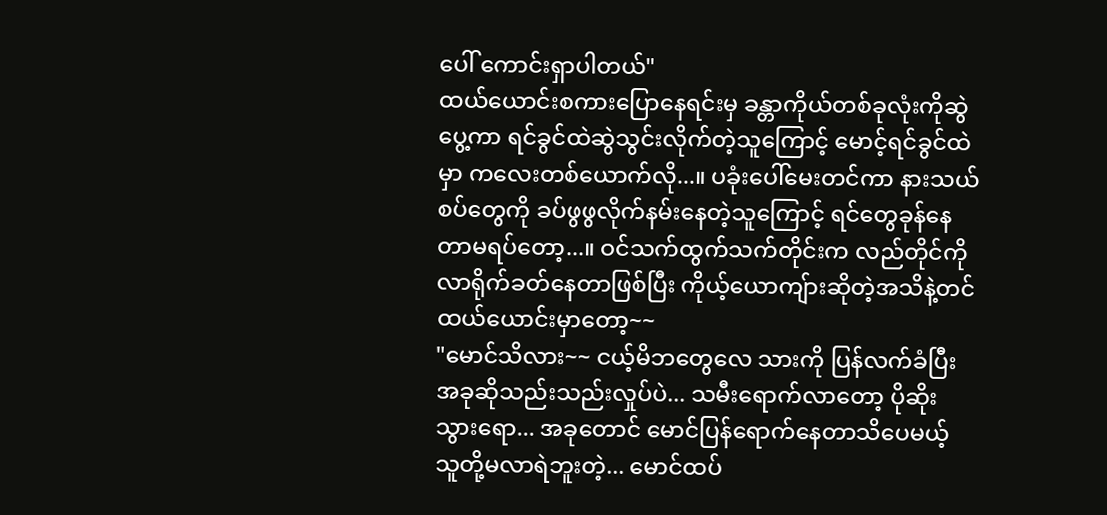ပေါ် ကောင်းရှာပါတယ်"
ထယ်ယောင်းစကားပြောနေရင်းမှ ခန္တာကိုယ်တစ်ခုလုံးကိုဆွဲပွေ့ကာ ရင်ခွင်ထဲဆွဲသွင်းလိုက်တဲ့သူကြောင့် မောင့်ရင်ခွင်ထဲမှာ ကလေးတစ်ယောက်လို...။ ပခုံးပေါ်မေးတင်ကာ နားသယ်စပ်တွေကို ခပ်ဖွဖွလိုက်နမ်းနေတဲ့သူကြောင့် ရင်တွေခုန်နေတာမရပ်တော့...။ ဝင်သက်ထွက်သက်တိုင်းက လည်တိုင်ကိုလာရိုက်ခတ်နေတာဖြစ်ပြီး ကိုယ့်ယောကျ်ားဆိုတဲ့အသိနဲ့တင် ထယ်ယောင်းမှာတော့~~
"မောင်သိလား~~ ငယ့်မိဘတွေလေ သားကို ပြန်လက်ခံပြီး အခုဆိုသည်းသည်းလှုပ်ပဲ... သမီးရောက်လာတော့ ပိုဆိုးသွားရော... အခုတောင် မောင်ပြန်ရောက်နေတာသိပေမယ့် သူတို့မလာရဲဘူးတဲ့... မောင်ထပ်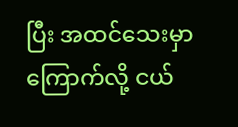ပြီး အထင်သေးမှာကြောက်လို့ ငယ်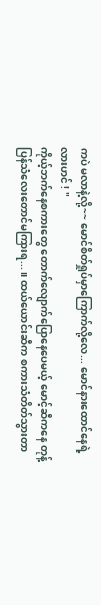ကပဲ မလာနဲ့လို့~~ မောင်စိတ်ရှုပ်မှာကြောက်လို့လေ... မောင်နားထောင်နေရဲ့လားဟင် ! "
ကိုယ့်ဘက်နေစကားတွေ တောက်လျောက်ပြောနေပေမယ့် မောင့်ဆီကနေ တုန့်ပြန်သံလေးတောင်မကြားရ...။ ထယ်ယောင်းဆီက စကားသံတိတ်သွားတာ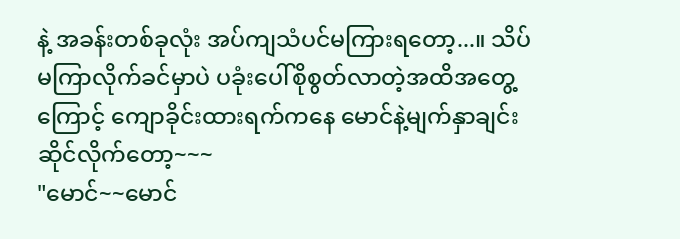နဲ့ အခန်းတစ်ခုလုံး အပ်ကျသံပင်မကြားရတော့...။ သိပ်မကြာလိုက်ခင်မှာပဲ ပခုံးပေါ်စိုစွတ်လာတဲ့အထိအတွေ့ကြောင့် ကျောခိုင်းထားရက်ကနေ မောင်နဲ့မျက်နှာချင်းဆိုင်လိုက်တော့~~~
"မောင်~~မောင်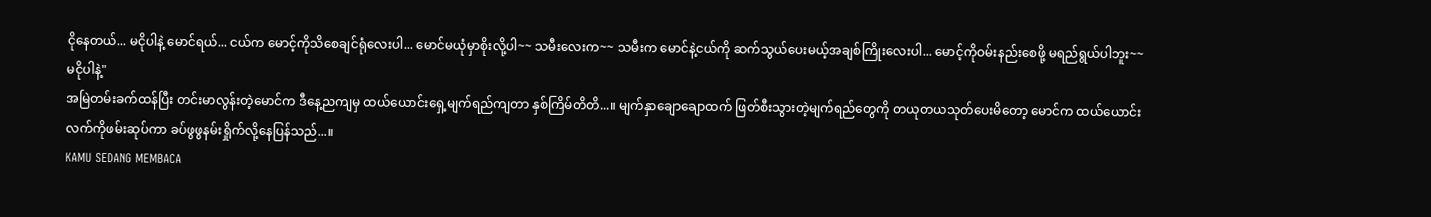ငိုနေတယ်... မငိုပါနဲ့ မောင်ရယ်... ငယ်က မောင့်ကိုသိစေချင်ရုံလေးပါ... မောင်မယုံမှာစိုးလို့ပါ~~ သမီးလေးက~~ သမီးက မောင်နဲ့ငယ်ကို ဆက်သွယ်ပေးမယ့်အချစ်ကြိုးလေးပါ... မောင့်ကိုဝမ်းနည်းစေဖို့ မရည်ရွယ်ပါဘူး~~ မငိုပါနဲ့"
အမြဲတမ်းခက်ထန်ပြီး တင်းမာလွန်းတဲ့မောင်က ဒီနေ့ညကျမှ ထယ်ယောင်းရှေ့မျက်ရည်ကျတာ နှစ်ကြိမ်တိတိ...။ မျက်နှာချောချောထက် ဖြတ်စီးသွားတဲ့မျက်ရည်တွေကို တယုတယသုတ်ပေးမိတော့ မောင်က ထယ်ယောင်းလက်ကိုဖမ်းဆုပ်ကာ ခပ်ဖွဖွနမ်းရှိုက်လို့နေပြန်သည်...။
KAMU SEDANG MEMBACA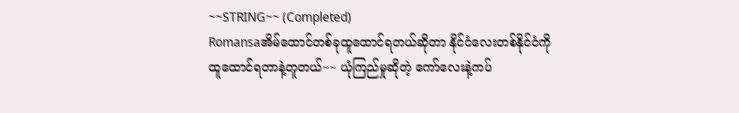~~STRING~~ (Completed)
Romansaအိမ်ထောင်တစ်ခုထူထောင်ရတယ်ဆိုတာ နိုင်ငံလေးတစ်နိုင်ငံကို ထူထောင်ရတာနဲ့တူတယ်~~ ယုံကြည်မှုဆိုတဲ့ ကော်လေးနဲ့ကပ်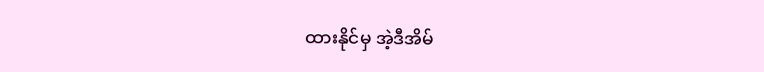ထားနိုင်မှ အဲ့ဒီအိမ်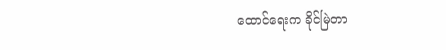ထောင်ရေးက ခိုင်မြဲတာ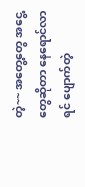တဲ့~~ အတွေ့တွေ အငွေ့တွေဆိုတာ နေရောင်လာရင် ပျောက်တဲ့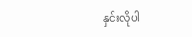နှင်းလိုပါ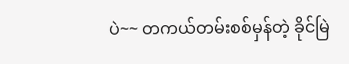ပဲ~~ တကယ်တမ်းစစ်မှန်တဲ့ ခိုင်မြဲ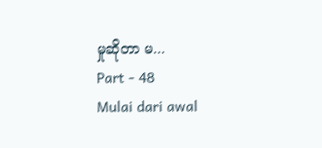မှုဆိုတာ မ...
Part - 48
Mulai dari awal